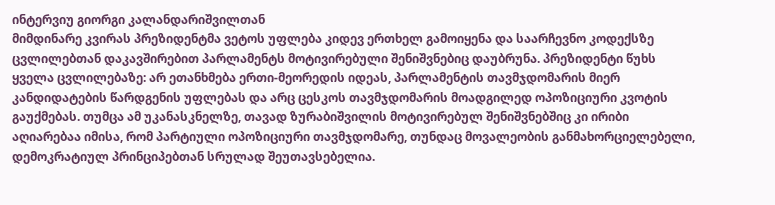ინტერვიუ გიორგი კალანდარიშვილთან
მიმდინარე კვირას პრეზიდენტმა ვეტოს უფლება კიდევ ერთხელ გამოიყენა და საარჩევნო კოდექსზე ცვლილებთან დაკავშირებით პარლამენტს მოტივირებული შენიშვნებიც დაუბრუნა. პრეზიდენტი წუხს ყველა ცვლილებაზე: არ ეთანხმება ერთი-მეორედის იდეას, პარლამენტის თავმჯდომარის მიერ კანდიდატების წარდგენის უფლებას და არც ცესკოს თავმჯდომარის მოადგილედ ოპოზიციური კვოტის გაუქმებას. თუმცა ამ უკანასკნელზე, თავად ზურაბიშვილის მოტივირებულ შენიშვნებშიც კი ირიბი აღიარებაა იმისა, რომ პარტიული ოპოზიციური თავმჯდომარე, თუნდაც მოვალეობის განმახორციელებელი, დემოკრატიულ პრინციპებთან სრულად შეუთავსებელია.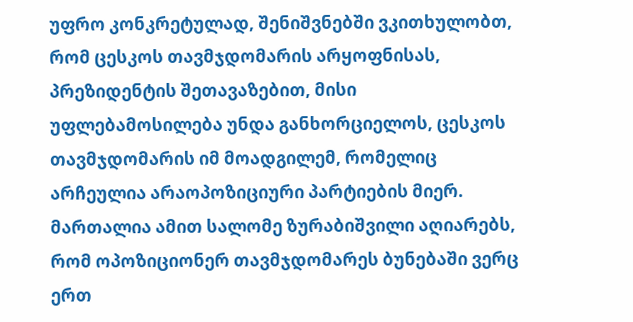უფრო კონკრეტულად, შენიშვნებში ვკითხულობთ, რომ ცესკოს თავმჯდომარის არყოფნისას, პრეზიდენტის შეთავაზებით, მისი უფლებამოსილება უნდა განხორციელოს, ცესკოს თავმჯდომარის იმ მოადგილემ, რომელიც არჩეულია არაოპოზიციური პარტიების მიერ. მართალია ამით სალომე ზურაბიშვილი აღიარებს, რომ ოპოზიციონერ თავმჯდომარეს ბუნებაში ვერც ერთ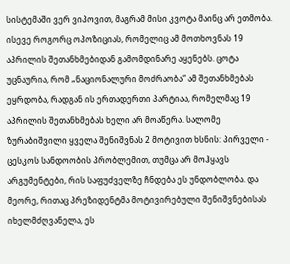სისტემაში ვერ ვიპოვით, მაგრამ მისი კვოტა მაინც არ ეთმობა. ისევე როგორც ოპოზიციას, რომელიც ამ მოთხოვნას 19 აპრილის შეთანხმებიდან გამომდინარე აყენებს. ცოტა უცნაურია, რომ „ნაციონალური მოძრაობა“ ამ შეთანხმებას ეყრდობა, რადგან ის ერთადერთი პარტიაა, რომელმაც 19 აპრილის შეთანხმებას ხელი არ მოაწერა. სალომე ზურაბიშვილი ყველა შენიშვნას 2 მოტივით ხსნის: პირველი - ცესკოს სანდოობის პრობლემით, თუმცა არ მოჰყავს არგუმენტები, რის საფუძველზე ჩნდება ეს უნდობლობა. და მეორე, რითაც პრეზიდენტმა მოტივირებული შენიშვნებისას იხელმძღვანელა, ეს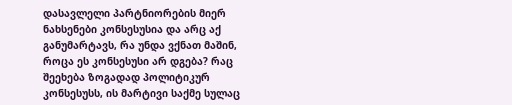დასავლელი პარტნიორების მიერ ნახსენები კონსესუსია და არც აქ განუმარტავს, რა უნდა ვქნათ მაშინ, როცა ეს კონსესუსი არ დგება? რაც შეეხება ზოგადად პოლიტიკურ კონსესუსს, ის მარტივი საქმე სულაც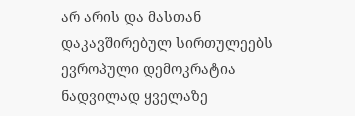არ არის და მასთან დაკავშირებულ სირთულეებს ევროპული დემოკრატია ნადვილად ყველაზე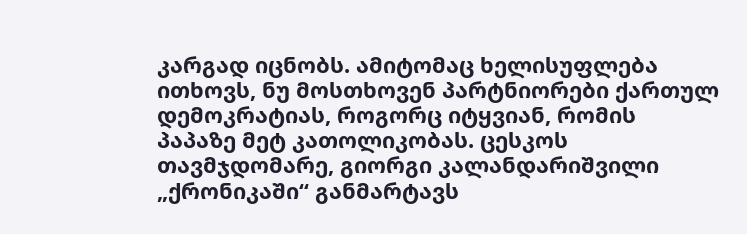კარგად იცნობს. ამიტომაც ხელისუფლება ითხოვს, ნუ მოსთხოვენ პარტნიორები ქართულ დემოკრატიას, როგორც იტყვიან, რომის პაპაზე მეტ კათოლიკობას. ცესკოს თავმჯდომარე, გიორგი კალანდარიშვილი „ქრონიკაში“ განმარტავს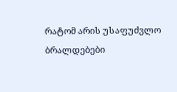რატომ არის უსაფუძვლო ბრალდებები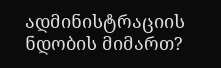ადმინისტრაციის ნდობის მიმართ?